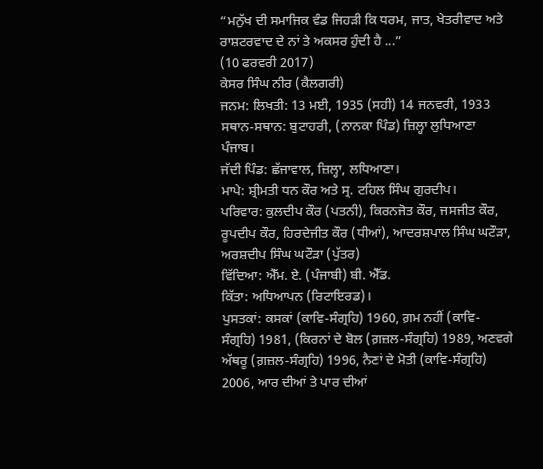“ਮਨੁੱਖ ਦੀ ਸਮਾਜਿਕ ਵੰਡ ਜਿਹੜੀ ਕਿ ਧਰਮ, ਜਾਤ, ਖੇਤਰੀਵਾਦ ਅਤੇ ਰਾਸ਼ਟਰਵਾਦ ਦੇ ਨਾਂ ਤੇ ਅਕਸਰ ਹੁੰਦੀ ਹੈ ...”
(10 ਫਰਵਰੀ 2017)
ਕੇਸਰ ਸਿੰਘ ਨੀਰ (ਕੈਲਗਰੀ)
ਜਨਮ: ਲਿਖਤੀ: 13 ਮਈ, 1935 (ਸਹੀ) 14 ਜਨਵਰੀ, 1933
ਸਥਾਨ-ਸਥਾਨ: ਬੁਟਾਹਰੀ, (ਨਾਨਕਾ ਪਿੰਡ) ਜ਼ਿਲ੍ਹਾ ਲੁਧਿਆਣਾ ਪੰਜਾਬ।
ਜੱਦੀ ਪਿੰਡ: ਛੱਜਾਵਾਲ, ਜ਼ਿਲ੍ਹਾ, ਲਧਿਆਣਾ।
ਮਾਪੇ: ਸ਼੍ਰੀਮਤੀ ਧਨ ਕੌਰ ਅਤੇ ਸ੍ਰ. ਟਹਿਲ ਸਿੰਘ ਗੁਰਦੀਪ।
ਪਰਿਵਾਰ: ਕੁਲਦੀਪ ਕੌਰ (ਪਤਨੀ), ਕਿਰਨਜੋਤ ਕੌਰ, ਜਸਜੀਤ ਕੌਰ, ਰੂਪਦੀਪ ਕੌਰ, ਹਿਰਦੇਜੀਤ ਕੌਰ (ਧੀਆਂ), ਆਦਰਸ਼ਪਾਲ ਸਿੰਘ ਘਟੌੜਾ, ਅਰਸ਼ਦੀਪ ਸਿੰਘ ਘਟੌੜਾ (ਪੁੱਤਰ)
ਵਿੱਦਿਆ: ਐੱਮ. ਏ. (ਪੰਜਾਬੀ) ਬੀ. ਐੱਡ.
ਕਿੱਤਾ: ਅਧਿਆਪਨ (ਰਿਟਾਇਰਡ)।
ਪੁਸਤਕਾਂ: ਕਸਕਾਂ (ਕਾਵਿ-ਸੰਗ੍ਰਹਿ) 1960, ਗ਼ਮ ਨਹੀਂ (ਕਾਵਿ-ਸੰਗ੍ਰਹਿ) 1981, (ਕਿਰਨਾਂ ਦੇ ਬੋਲ (ਗ਼ਜ਼ਲ-ਸੰਗ੍ਰਹਿ) 1989, ਅਣਵਗੇ ਅੱਥਰੂ (ਗ਼ਜ਼ਲ-ਸੰਗ੍ਰਹਿ) 1996, ਨੈਣਾਂ ਦੇ ਮੋਤੀ (ਕਾਵਿ-ਸੰਗ੍ਰਹਿ) 2006, ਆਰ ਦੀਆਂ ਤੇ ਪਾਰ ਦੀਆਂ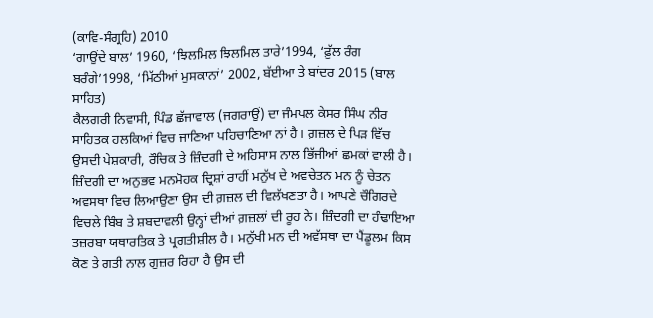(ਕਾਵਿ-ਸੰਗ੍ਰਹਿ) 2010
‘ਗਾਉਂਦੇ ਬਾਲ’ 1960, ‘ਝਿਲਮਿਲ ਝਿਲਮਿਲ ਤਾਰੇ’1994, ‘ਫ਼ੁੱਲ ਰੰਗ ਬਰੰਗੇ’1998, ‘ਮਿੱਠੀਆਂ ਮੁਸਕਾਨਾਂ’ 2002, ਬੱਈਆ ਤੇ ਬਾਂਦਰ 2015 (ਬਾਲ ਸਾਹਿਤ)
ਕੈਲਗਰੀ ਨਿਵਾਸੀ, ਪਿੰਡ ਛੱਜਾਵਾਲ (ਜਗਰਾਉਂ) ਦਾ ਜੰਮਪਲ ਕੇਸਰ ਸਿੰਘ ਨੀਰ ਸਾਹਿਤਕ ਹਲਕਿਆਂ ਵਿਚ ਜਾਣਿਆ ਪਹਿਚਾਣਿਆ ਨਾਂ ਹੈ। ਗ਼ਜ਼ਲ ਦੇ ਪਿੜ ਵਿੱਚ ਉਸਦੀ ਪੇਸ਼ਕਾਰੀ, ਰੌਚਿਕ ਤੇ ਜ਼ਿੰਦਗੀ ਦੇ ਅਹਿਸਾਸ ਨਾਲ ਭਿੱਜੀਆਂ ਛਮਕਾਂ ਵਾਲੀ ਹੈ। ਜ਼ਿੰਦਗੀ ਦਾ ਅਨੁਭਵ ਮਨਮੋਹਕ ਦ੍ਰਿਸ਼ਾਂ ਰਾਹੀਂ ਮਨੁੱਖ ਦੇ ਅਵਚੇਤਨ ਮਨ ਨੂੰ ਚੇਤਨ ਅਵਸਥਾ ਵਿਚ ਲਿਆਉਣਾ ਉਸ ਦੀ ਗ਼ਜ਼ਲ ਦੀ ਵਿਲੱਖਣਤਾ ਹੈ। ਆਪਣੇ ਚੌਗਿਰਦੇ ਵਿਚਲੇ ਬਿੰਬ ਤੇ ਸ਼ਬਦਾਵਲੀ ਉਨ੍ਹਾਂ ਦੀਆਂ ਗ਼ਜ਼ਲਾਂ ਦੀ ਰੂਹ ਨੇ। ਜ਼ਿੰਦਗੀ ਦਾ ਹੰਢਾਇਆ ਤਜ਼ਰਬਾ ਯਥਾਰਤਿਕ ਤੇ ਪ੍ਰਗਤੀਸ਼ੀਲ ਹੈ। ਮਨੁੱਖੀ ਮਨ ਦੀ ਅਵੱਸਥਾ ਦਾ ਪੈਂਡੂਲਮ ਕਿਸ ਕੋਣ ਤੇ ਗਤੀ ਨਾਲ ਗੁਜ਼ਰ ਰਿਹਾ ਹੈ ਉਸ ਦੀ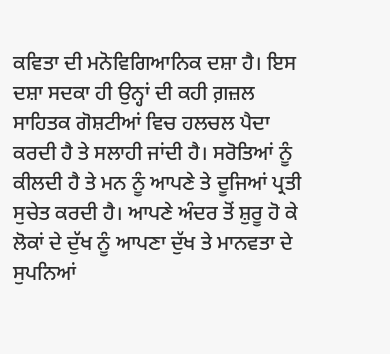ਕਵਿਤਾ ਦੀ ਮਨੋਵਿਗਿਆਨਿਕ ਦਸ਼ਾ ਹੈ। ਇਸ ਦਸ਼ਾ ਸਦਕਾ ਹੀ ਉਨ੍ਹਾਂ ਦੀ ਕਹੀ ਗ਼ਜ਼ਲ ਸਾਹਿਤਕ ਗੋਸ਼ਟੀਆਂ ਵਿਚ ਹਲਚਲ ਪੈਦਾ ਕਰਦੀ ਹੈ ਤੇ ਸਲਾਹੀ ਜਾਂਦੀ ਹੈ। ਸਰੋਤਿਆਂ ਨੂੰ ਕੀਲਦੀ ਹੈ ਤੇ ਮਨ ਨੂੰ ਆਪਣੇ ਤੇ ਦੂਜਿਆਂ ਪ੍ਰਤੀ ਸੁਚੇਤ ਕਰਦੀ ਹੈ। ਆਪਣੇ ਅੰਦਰ ਤੋਂ ਸ਼ੁਰੂ ਹੋ ਕੇ ਲੋਕਾਂ ਦੇ ਦੁੱਖ ਨੂੰ ਆਪਣਾ ਦੁੱਖ ਤੇ ਮਾਨਵਤਾ ਦੇ ਸੁਪਨਿਆਂ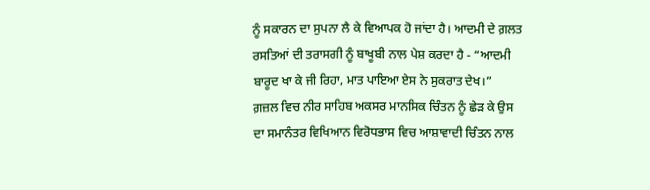ਨੂੰ ਸਕਾਰਨ ਦਾ ਸੁਪਨਾ ਲੈ ਕੇ ਵਿਆਪਕ ਹੋ ਜਾਂਦਾ ਹੈ। ਆਦਮੀ ਦੇ ਗ਼ਲਤ ਰਸਤਿਆਂ ਦੀ ਤਰਾਸਗੀ ਨੂੰ ਬਾਖੂਬੀ ਨਾਲ ਪੇਸ਼ ਕਰਦਾ ਹੈ - “ਆਦਮੀ ਬਾਰੂਦ ਖਾ ਕੇ ਜੀ ਰਿਹਾ, ਮਾਤ ਪਾਇਆ ਏਸ ਨੇ ਸੁਕਰਾਤ ਦੇਖ।”
ਗ਼ਜ਼ਲ ਵਿਚ ਨੀਰ ਸਾਹਿਬ ਅਕਸਰ ਮਾਨਸਿਕ ਚਿੰਤਨ ਨੂੰ ਛੇੜ ਕੇ ਉਸ ਦਾ ਸਮਾਨੰਤਰ ਵਿਖਿਆਨ ਵਿਰੋਧਭਾਸ ਵਿਚ ਆਸ਼ਾਵਾਦੀ ਚਿੰਤਨ ਨਾਲ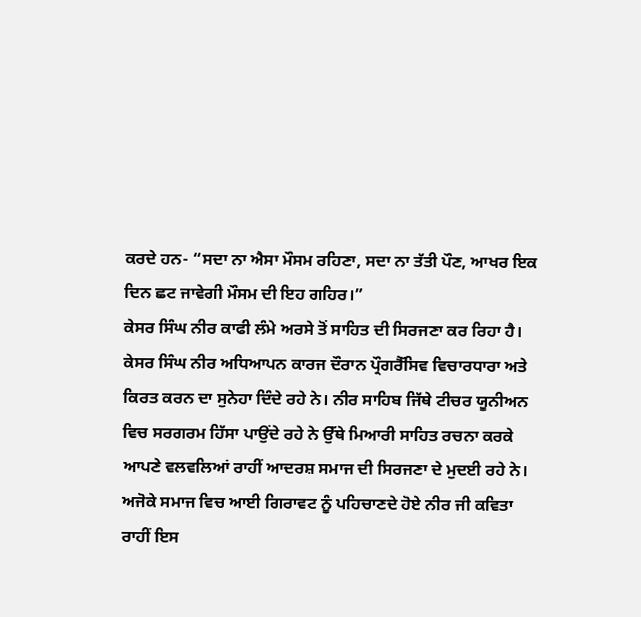ਕਰਦੇ ਹਨ- “ਸਦਾ ਨਾ ਐਸਾ ਮੌਸਮ ਰਹਿਣਾ, ਸਦਾ ਨਾ ਤੱਤੀ ਪੌਣ, ਆਖਰ ਇਕ ਦਿਨ ਛਟ ਜਾਵੇਗੀ ਮੌਸਮ ਦੀ ਇਹ ਗਹਿਰ।”
ਕੇਸਰ ਸਿੰਘ ਨੀਰ ਕਾਫੀ ਲੰਮੇ ਅਰਸੇ ਤੋਂ ਸਾਹਿਤ ਦੀ ਸਿਰਜਣਾ ਕਰ ਰਿਹਾ ਹੈ। ਕੇਸਰ ਸਿੰਘ ਨੀਰ ਅਧਿਆਪਨ ਕਾਰਜ ਦੌਰਾਨ ਪ੍ਰੌਗਰੈੱਸਿਵ ਵਿਚਾਰਧਾਰਾ ਅਤੇ ਕਿਰਤ ਕਰਨ ਦਾ ਸੁਨੇਹਾ ਦਿੰਦੇ ਰਹੇ ਨੇ। ਨੀਰ ਸਾਹਿਬ ਜਿੱਥੇ ਟੀਚਰ ਯੂਨੀਅਨ ਵਿਚ ਸਰਗਰਮ ਹਿੱਸਾ ਪਾਉਂਦੇ ਰਹੇ ਨੇ ਉੱਥੇ ਮਿਆਰੀ ਸਾਹਿਤ ਰਚਨਾ ਕਰਕੇ ਆਪਣੇ ਵਲਵਲਿਆਂ ਰਾਹੀਂ ਆਦਰਸ਼ ਸਮਾਜ ਦੀ ਸਿਰਜਣਾ ਦੇ ਮੁਦਈ ਰਹੇ ਨੇ। ਅਜੋਕੇ ਸਮਾਜ ਵਿਚ ਆਈ ਗਿਰਾਵਟ ਨੂੰ ਪਹਿਚਾਣਦੇ ਹੋਏ ਨੀਰ ਜੀ ਕਵਿਤਾ ਰਾਹੀਂ ਇਸ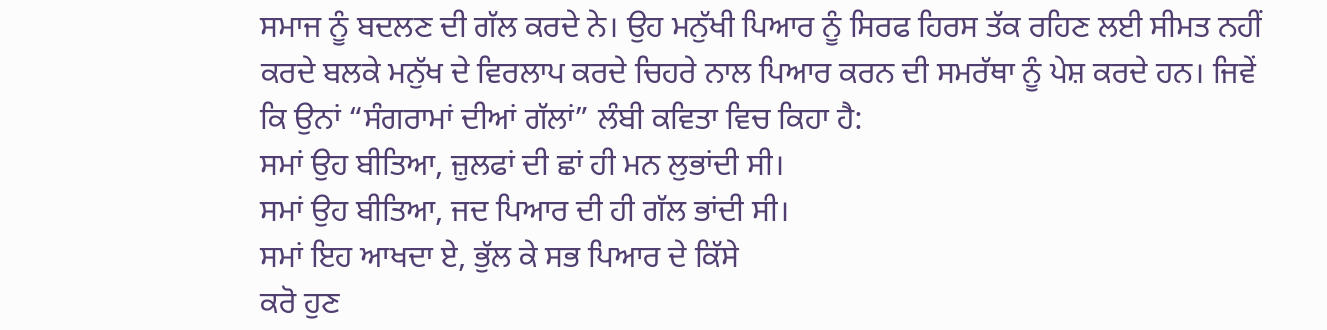ਸਮਾਜ ਨੂੰ ਬਦਲਣ ਦੀ ਗੱਲ ਕਰਦੇ ਨੇ। ਉਹ ਮਨੁੱਖੀ ਪਿਆਰ ਨੂੰ ਸਿਰਫ ਹਿਰਸ ਤੱਕ ਰਹਿਣ ਲਈ ਸੀਮਤ ਨਹੀਂ ਕਰਦੇ ਬਲਕੇ ਮਨੁੱਖ ਦੇ ਵਿਰਲਾਪ ਕਰਦੇ ਚਿਹਰੇ ਨਾਲ ਪਿਆਰ ਕਰਨ ਦੀ ਸਮਰੱਥਾ ਨੂੰ ਪੇਸ਼ ਕਰਦੇ ਹਨ। ਜਿਵੇਂ ਕਿ ਉਨਾਂ “ਸੰਗਰਾਮਾਂ ਦੀਆਂ ਗੱਲਾਂ” ਲੰਬੀ ਕਵਿਤਾ ਵਿਚ ਕਿਹਾ ਹੈ:
ਸਮਾਂ ਉਹ ਬੀਤਿਆ, ਜ਼ੁਲਫਾਂ ਦੀ ਛਾਂ ਹੀ ਮਨ ਲੁਭਾਂਦੀ ਸੀ।
ਸਮਾਂ ਉਹ ਬੀਤਿਆ, ਜਦ ਪਿਆਰ ਦੀ ਹੀ ਗੱਲ ਭਾਂਦੀ ਸੀ।
ਸਮਾਂ ਇਹ ਆਖਦਾ ਏ, ਭੁੱਲ ਕੇ ਸਭ ਪਿਆਰ ਦੇ ਕਿੱਸੇ
ਕਰੋ ਹੁਣ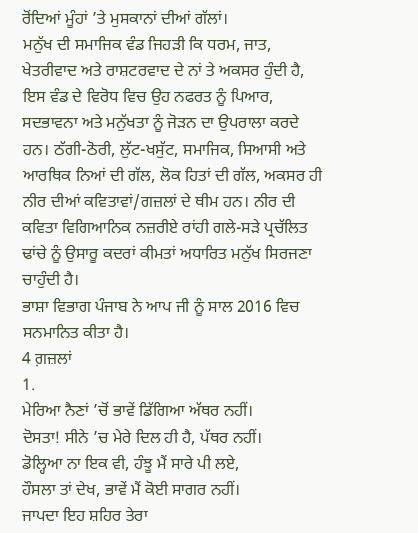ਰੋਂਦਿਆਂ ਮੂੰਹਾਂ ’ਤੇ ਮੁਸਕਾਨਾਂ ਦੀਆਂ ਗੱਲਾਂ।
ਮਨੁੱਖ ਦੀ ਸਮਾਜਿਕ ਵੰਡ ਜਿਹੜੀ ਕਿ ਧਰਮ, ਜਾਤ, ਖੇਤਰੀਵਾਦ ਅਤੇ ਰਾਸ਼ਟਰਵਾਦ ਦੇ ਨਾਂ ਤੇ ਅਕਸਰ ਹੁੰਦੀ ਹੈ, ਇਸ ਵੰਡ ਦੇ ਵਿਰੋਧ ਵਿਚ ਉਹ ਨਫਰਤ ਨੂੰ ਪਿਆਰ, ਸਦਭਾਵਨਾ ਅਤੇ ਮਨੁੱਖਤਾ ਨੂੰ ਜੋੜਨ ਦਾ ਉਪਰਾਲਾ ਕਰਦੇ ਹਨ। ਠੱਗੀ-ਠੋਰੀ, ਲੁੱਟ-ਖਸੁੱਟ, ਸਮਾਜਿਕ, ਸਿਆਸੀ ਅਤੇ ਆਰਥਿਕ ਨਿਆਂ ਦੀ ਗੱਲ, ਲੋਕ ਹਿਤਾਂ ਦੀ ਗੱਲ, ਅਕਸਰ ਹੀ ਨੀਰ ਦੀਆਂ ਕਵਿਤਾਵਾਂ/ਗਜ਼ਲਾਂ ਦੇ ਥੀਮ ਹਨ। ਨੀਰ ਦੀ ਕਵਿਤਾ ਵਿਗਿਆਨਿਕ ਨਜ਼ਰੀਏ ਰਾਂਹੀ ਗਲੇ-ਸੜੇ ਪ੍ਰਚੱਲਿਤ ਢਾਂਚੇ ਨੂੰ ਉਸਾਰੂ ਕਦਰਾਂ ਕੀਮਤਾਂ ਅਧਾਰਿਤ ਮਨੁੱਖ ਸਿਰਜਣਾ ਚਾਹੁੰਦੀ ਹੈ।
ਭਾਸ਼ਾ ਵਿਭਾਗ ਪੰਜਾਬ ਨੇ ਆਪ ਜੀ ਨੂੰ ਸਾਲ 2016 ਵਿਚ ਸਨਮਾਨਿਤ ਕੀਤਾ ਹੈ।
4 ਗ਼ਜ਼ਲਾਂ
1.
ਮੇਰਿਆ ਨੈਣਾਂ ’ਚੋਂ ਭਾਵੇਂ ਡਿੱਗਿਆ ਅੱਥਰ ਨਹੀਂ।
ਦੋਸਤਾ! ਸੀਨੇ ’ਚ ਮੇਰੇ ਦਿਲ ਹੀ ਹੈ, ਪੱਥਰ ਨਹੀਂ।
ਡੋਲ੍ਹਿਆ ਨਾ ਇਕ ਵੀ, ਹੰਝੂ ਮੈਂ ਸਾਰੇ ਪੀ ਲਏ,
ਹੌਸਲਾ ਤਾਂ ਦੇਖ, ਭਾਵੇਂ ਮੈਂ ਕੋਈ ਸਾਗਰ ਨਹੀਂ।
ਜਾਪਦਾ ਇਹ ਸ਼ਹਿਰ ਤੇਰਾ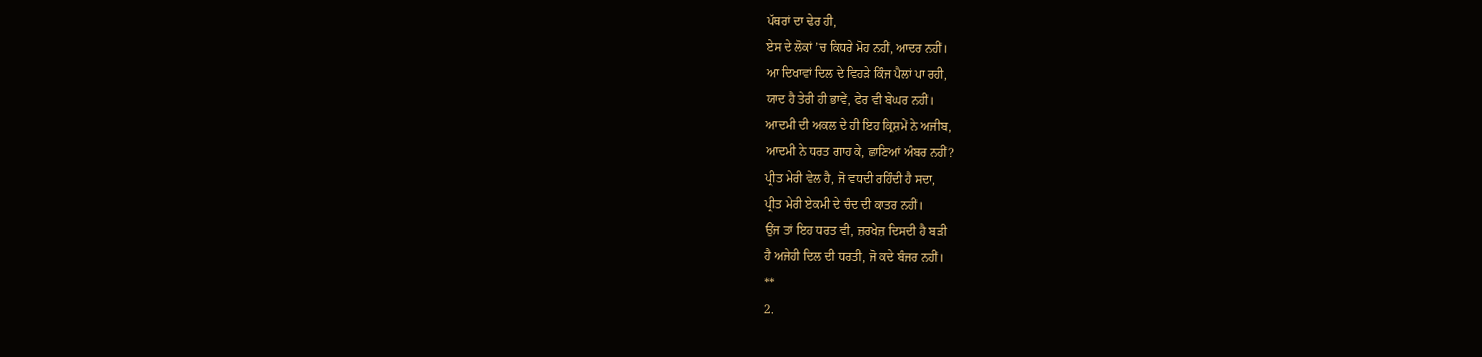ਪੱਥਰਾਂ ਦਾ ਢੇਰ ਹੀ,
ਏਸ ਦੇ ਲੋਕਾਂ ’ਚ ਕਿਧਰੇ ਮੋਹ ਨਹੀਂ, ਆਦਰ ਨਹੀਂ।
ਆ ਦਿਖਾਵਾਂ ਦਿਲ ਦੇ ਵਿਹੜੇ ਕਿੰਜ ਪੈਲਾਂ ਪਾ ਰਹੀ,
ਯਾਦ ਹੈ ਤੇਰੀ ਹੀ ਭਾਵੇਂ, ਫੇਰ ਵੀ ਬੇਘਰ ਨਹੀਂ।
ਆਦਮੀ ਦੀ ਅਕਲ ਦੇ ਹੀ ਇਹ ਕ੍ਰਿਸ਼ਮੇਂ ਨੇ ਅਜੀਬ,
ਆਦਮੀ ਨੇ ਧਰਤ ਗਾਹ ਕੇ, ਛਾਣਿਆਂ ਅੰਬਰ ਨਹੀਂ?
ਪ੍ਰੀਤ ਮੇਰੀ ਵੇਲ ਹੈ, ਜੋ ਵਧਦੀ ਰਹਿੰਦੀ ਹੈ ਸਦਾ,
ਪ੍ਰੀਤ ਮੇਰੀ ਏਕਮੀ ਦੇ ਚੰਦ ਦੀ ਕਾਤਰ ਨਹੀਂ।
ਉਂਜ ਤਾਂ ਇਹ ਧਰਤ ਵੀ, ਜ਼ਰਖੇਜ਼ ਦਿਸਦੀ ਹੈ ਬੜੀ
ਹੈ ਅਜੇਹੀ ਦਿਲ ਦੀ ਧਰਤੀ, ਜੋ ਕਦੇ ਬੰਜਰ ਨਹੀਂ।
**
2.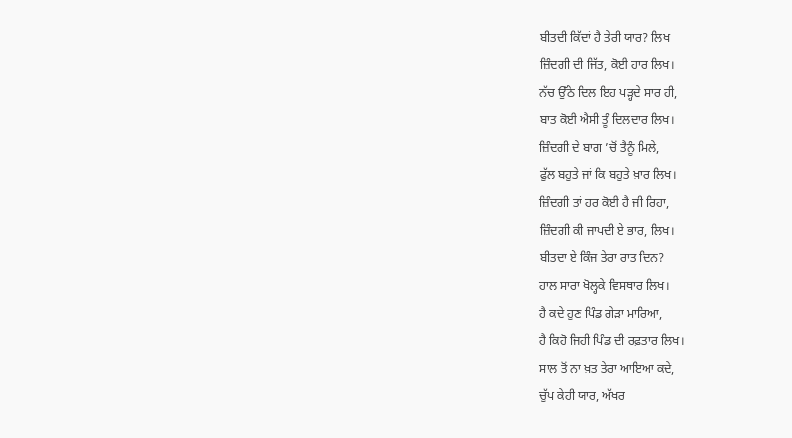ਬੀਤਦੀ ਕਿੱਦਾਂ ਹੈ ਤੇਰੀ ਯਾਰ? ਲਿਖ
ਜ਼ਿੰਦਗੀ ਦੀ ਜਿੱਤ, ਕੋਈ ਹਾਰ ਲਿਖ।
ਨੱਚ ਉੱਠੇ ਦਿਲ ਇਹ ਪੜ੍ਹਦੇ ਸਾਰ ਹੀ,
ਬਾਤ ਕੋਈ ਐਸੀ ਤੂੰ ਦਿਲਦਾਰ ਲਿਖ।
ਜ਼ਿੰਦਗੀ ਦੇ ਬਾਗ ’ਚੋਂ ਤੈਨੂੰ ਮਿਲੇ,
ਫੁੱਲ ਬਹੁਤੇ ਜਾਂ ਕਿ ਬਹੁਤੇ ਖ਼ਾਰ ਲਿਖ।
ਜ਼ਿੰਦਗੀ ਤਾਂ ਹਰ ਕੋਈ ਹੈ ਜੀ ਰਿਹਾ,
ਜ਼ਿੰਦਗੀ ਕੀ ਜਾਪਦੀ ਏ ਭਾਰ, ਲਿਖ।
ਬੀਤਦਾ ਏ ਕਿੰਜ ਤੇਰਾ ਰਾਤ ਦਿਨ?
ਹਾਲ ਸਾਰਾ ਖੋਲ੍ਹਕੇ ਵਿਸਥਾਰ ਲਿਖ।
ਹੈ ਕਦੇ ਹੁਣ ਪਿੰਡ ਗੇੜਾ ਮਾਰਿਆ,
ਹੈ ਕਿਹੋ ਜਿਹੀ ਪਿੰਡ ਦੀ ਰਫ਼ਤਾਰ ਲਿਖ।
ਸਾਲ ਤੋਂ ਨਾ ਖ਼ਤ ਤੇਰਾ ਆਇਆ ਕਦੇ,
ਚੁੱਪ ਕੇਹੀ ਯਾਰ, ਅੱਖਰ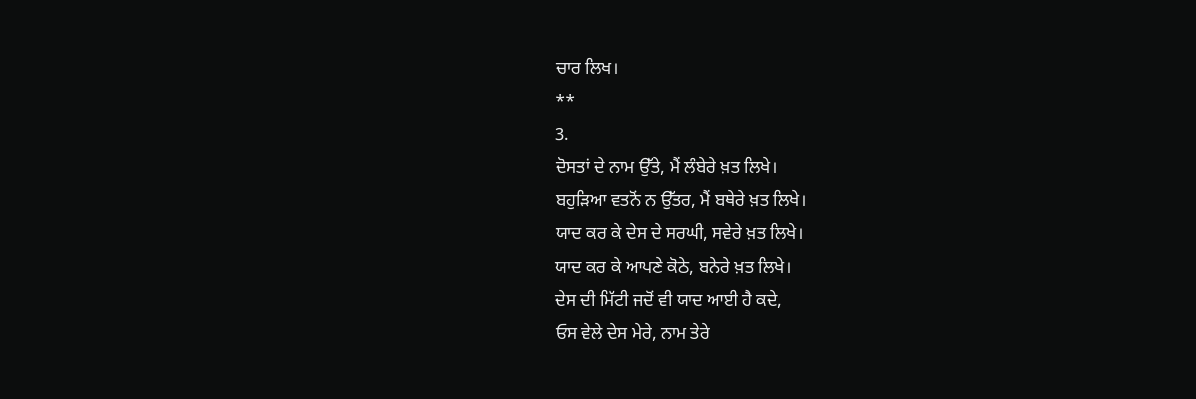ਚਾਰ ਲਿਖ।
**
3.
ਦੋਸਤਾਂ ਦੇ ਨਾਮ ਉੱਤੇ, ਮੈਂ ਲੰਬੇਰੇ ਖ਼ਤ ਲਿਖੇ।
ਬਹੁੜਿਆ ਵਤਨੋਂ ਨ ਉੱਤਰ, ਮੈਂ ਬਥੇਰੇ ਖ਼ਤ ਲਿਖੇ।
ਯਾਦ ਕਰ ਕੇ ਦੇਸ ਦੇ ਸਰਘੀ, ਸਵੇਰੇ ਖ਼ਤ ਲਿਖੇ।
ਯਾਦ ਕਰ ਕੇ ਆਪਣੇ ਕੋਠੇ, ਬਨੇਰੇ ਖ਼ਤ ਲਿਖੇ।
ਦੇਸ ਦੀ ਮਿੱਟੀ ਜਦੋਂ ਵੀ ਯਾਦ ਆਈ ਹੈ ਕਦੇ,
ਓਸ ਵੇਲੇ ਦੇਸ ਮੇਰੇ, ਨਾਮ ਤੇਰੇ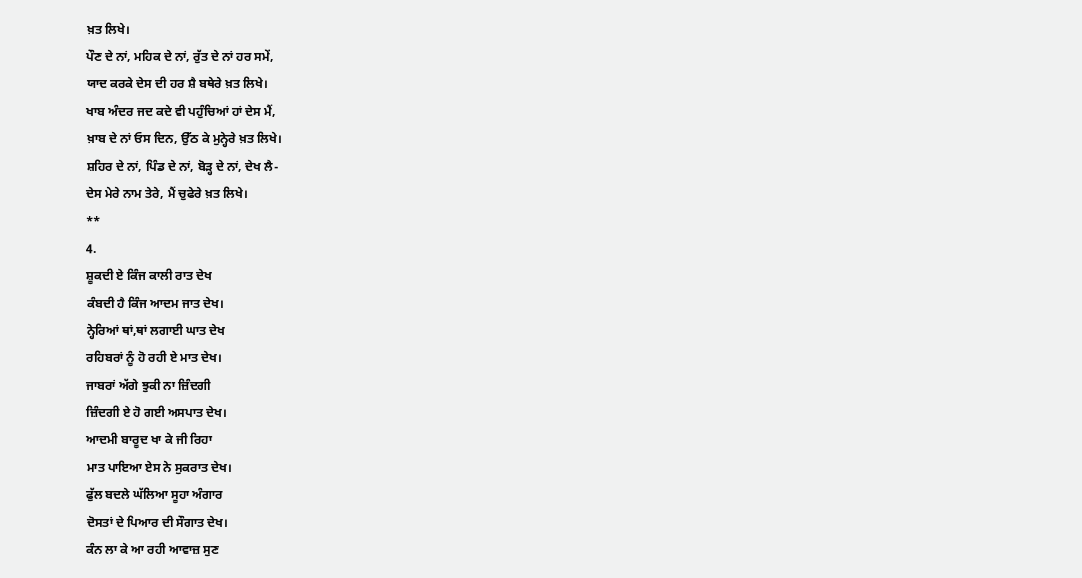ਖ਼ਤ ਲਿਖੇ।
ਪੌਣ ਦੇ ਨਾਂ, ਮਹਿਕ ਦੇ ਨਾਂ, ਰੁੱਤ ਦੇ ਨਾਂ ਹਰ ਸਮੇਂ,
ਯਾਦ ਕਰਕੇ ਦੇਸ ਦੀ ਹਰ ਸ਼ੈ ਬਥੇਰੇ ਖ਼ਤ ਲਿਖੇ।
ਖਾਬ ਅੰਦਰ ਜਦ ਕਦੇ ਵੀ ਪਹੁੰਚਿਆਂ ਹਾਂ ਦੇਸ ਮੈਂ,
ਖ਼ਾਬ ਦੇ ਨਾਂ ਓਸ ਦਿਨ, ਉੱਠ ਕੇ ਮੁਨ੍ਹੇਰੇ ਖ਼ਤ ਲਿਖੇ।
ਸ਼ਹਿਰ ਦੇ ਨਾਂ, ਪਿੰਡ ਦੇ ਨਾਂ, ਬੋੜ੍ਹ ਦੇ ਨਾਂ, ਦੇਖ ਲੈ-
ਦੇਸ ਮੇਰੇ ਨਾਮ ਤੇਰੇ, ਮੈਂ ਚੁਫੇਰੇ ਖ਼ਤ ਲਿਖੇ।
**
4.
ਸ਼ੂਕਦੀ ਏ ਕਿੰਜ ਕਾਲੀ ਰਾਤ ਦੇਖ
ਕੰਬਦੀ ਹੈ ਕਿੰਜ ਆਦਮ ਜਾਤ ਦੇਖ।
ਨ੍ਹੇਰਿਆਂ ਥਾਂ,ਥਾਂ ਲਗਾਈ ਘਾਤ ਦੇਖ
ਰਹਿਬਰਾਂ ਨੂੰ ਹੋ ਰਹੀ ਏ ਮਾਤ ਦੇਖ।
ਜਾਬਰਾਂ ਅੱਗੇ ਝੁਕੀ ਨਾ ਜ਼ਿੰਦਗੀ
ਜ਼ਿੰਦਗੀ ਏ ਹੋ ਗਈ ਅਸਪਾਤ ਦੇਖ।
ਆਦਮੀ ਬਾਰੂਦ ਖਾ ਕੇ ਜੀ ਰਿਹਾ
ਮਾਤ ਪਾਇਆ ਏਸ ਨੇ ਸੁਕਰਾਤ ਦੇਖ।
ਫੁੱਲ ਬਦਲੇ ਘੱਲਿਆ ਸੂਹਾ ਅੰਗਾਰ
ਦੋਸਤਾਂ ਦੇ ਪਿਆਰ ਦੀ ਸੌਗਾਤ ਦੇਖ।
ਕੰਨ ਲਾ ਕੇ ਆ ਰਹੀ ਆਵਾਜ਼ ਸੁਣ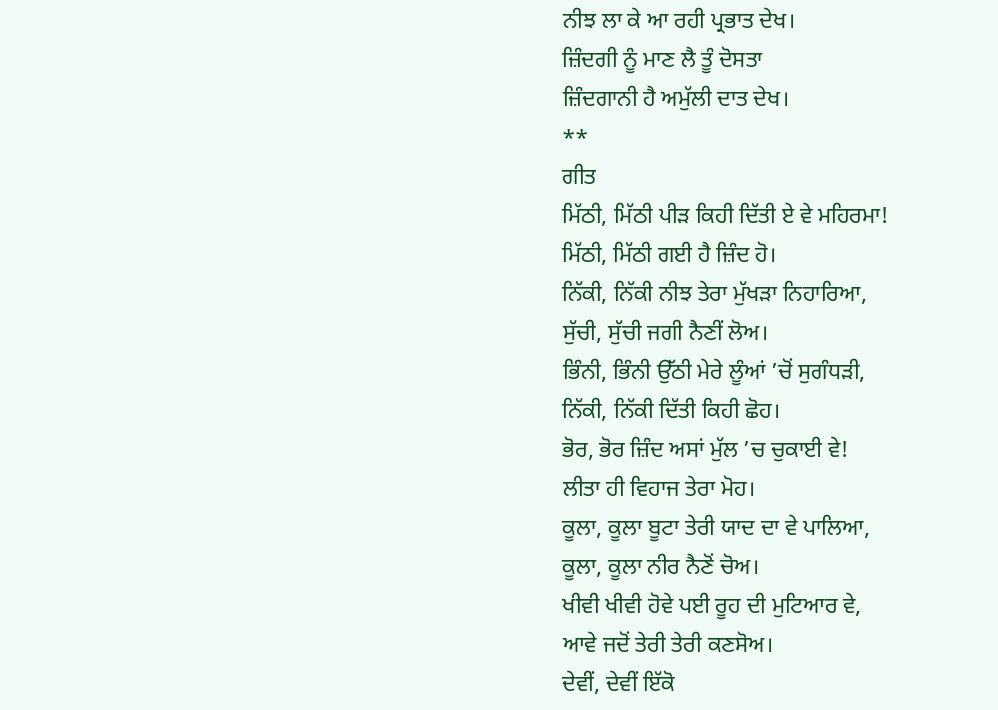ਨੀਝ ਲਾ ਕੇ ਆ ਰਹੀ ਪ੍ਰਭਾਤ ਦੇਖ।
ਜ਼ਿੰਦਗੀ ਨੂੰ ਮਾਣ ਲੈ ਤੂੰ ਦੋਸਤਾ
ਜ਼ਿੰਦਗਾਨੀ ਹੈ ਅਮੁੱਲੀ ਦਾਤ ਦੇਖ।
**
ਗੀਤ
ਮਿੱਠੀ, ਮਿੱਠੀ ਪੀੜ ਕਿਹੀ ਦਿੱਤੀ ਏ ਵੇ ਮਹਿਰਮਾ!
ਮਿੱਠੀ, ਮਿੱਠੀ ਗਈ ਹੈ ਜ਼ਿੰਦ ਹੋ।
ਨਿੱਕੀ, ਨਿੱਕੀ ਨੀਝ ਤੇਰਾ ਮੁੱਖੜਾ ਨਿਹਾਰਿਆ,
ਸੁੱਚੀ, ਸੁੱਚੀ ਜਗੀ ਨੈਣੀਂ ਲੋਅ।
ਭਿੰਨੀ, ਭਿੰਨੀ ਉੱਠੀ ਮੇਰੇ ਲੂੰਆਂ ’ਚੋਂ ਸੁਗੰਧੜੀ,
ਨਿੱਕੀ, ਨਿੱਕੀ ਦਿੱਤੀ ਕਿਹੀ ਛੋਹ।
ਭੋਰ, ਭੋਰ ਜ਼ਿੰਦ ਅਸਾਂ ਮੁੱਲ ’ਚ ਚੁਕਾਈ ਵੇ!
ਲੀਤਾ ਹੀ ਵਿਹਾਜ ਤੇਰਾ ਮੋਹ।
ਕੂਲਾ, ਕੂਲਾ ਬੂਟਾ ਤੇਰੀ ਯਾਦ ਦਾ ਵੇ ਪਾਲਿਆ,
ਕੂਲਾ, ਕੂਲਾ ਨੀਰ ਨੈਣੋਂ ਚੋਅ।
ਖੀਵੀ ਖੀਵੀ ਹੋਵੇ ਪਈ ਰੂਹ ਦੀ ਮੁਟਿਆਰ ਵੇ,
ਆਵੇ ਜਦੋਂ ਤੇਰੀ ਤੇਰੀ ਕਣਸੋਅ।
ਦੇਵੀਂ, ਦੇਵੀਂ ਇੱਕੋ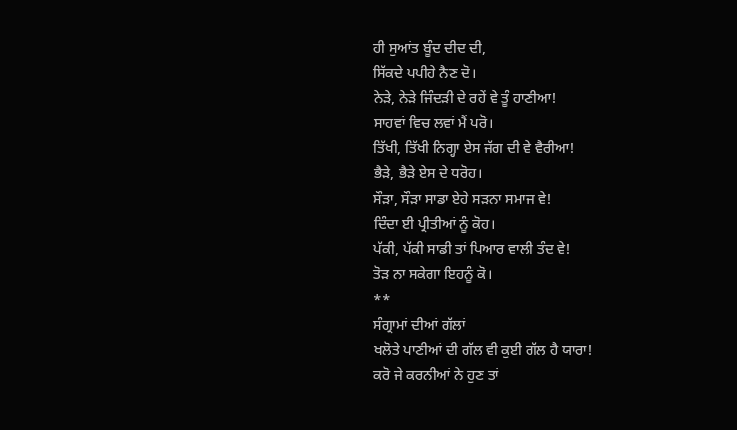ਹੀ ਸੁਆਂਤ ਬੂੰਦ ਦੀਦ ਦੀ,
ਸਿੱਕਦੇ ਪਪੀਹੇ ਨੈਣ ਦੋ।
ਨੇੜੇ, ਨੇੜੇ ਜਿੰਦੜੀ ਦੇ ਰਹੇਂ ਵੇ ਤੂੰ ਹਾਣੀਆ!
ਸਾਹਵਾਂ ਵਿਚ ਲਵਾਂ ਮੈਂ ਪਰੋ।
ਤਿੱਖੀ, ਤਿੱਖੀ ਨਿਗ੍ਹਾ ਏਸ ਜੱਗ ਦੀ ਵੇ ਵੈਰੀਆ!
ਭੈੜੇ, ਭੈੜੇ ਏਸ ਦੇ ਧਰੋਹ।
ਸੌੜਾ, ਸੌੜਾ ਸਾਡਾ ਏਹੇ ਸੜਨਾ ਸਮਾਜ ਵੇ!
ਦਿੰਦਾ ਈ ਪ੍ਰੀਤੀਆਂ ਨੂੰ ਕੋਹ।
ਪੱਕੀ, ਪੱਕੀ ਸਾਡੀ ਤਾਂ ਪਿਆਰ ਵਾਲੀ ਤੰਦ ਵੇ!
ਤੋੜ ਨਾ ਸਕੇਗਾ ਇਹਨੂੰ ਕੋ।
**
ਸੰਗ੍ਰਾਮਾਂ ਦੀਆਂ ਗੱਲਾਂ
ਖਲੋਤੇ ਪਾਣੀਆਂ ਦੀ ਗੱਲ ਵੀ ਕੁਈ ਗੱਲ ਹੈ ਯਾਰਾ!
ਕਰੋ ਜੇ ਕਰਨੀਆਂ ਨੇ ਹੁਣ ਤਾਂ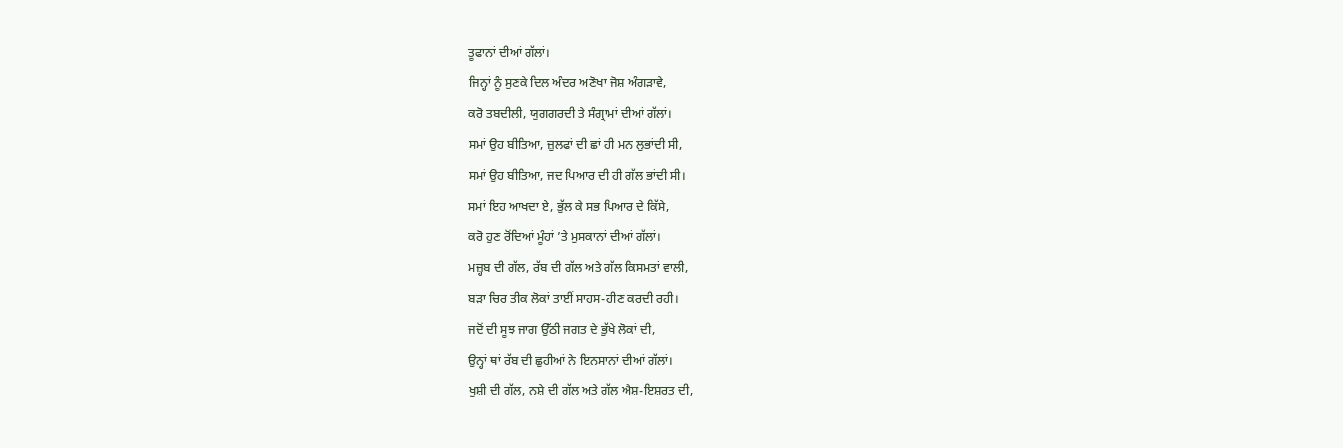ਤੂਫਾਨਾਂ ਦੀਆਂ ਗੱਲਾਂ।
ਜਿਨ੍ਹਾਂ ਨੂੰ ਸੁਣਕੇ ਦਿਲ ਅੰਦਰ ਅਣੋਖਾ ਜੋਸ਼ ਅੰਗੜਾਵੇ,
ਕਰੋ ਤਬਦੀਲੀ, ਯੁਗਗਰਦੀ ਤੇ ਸੰਗ੍ਰਾਮਾਂ ਦੀਆਂ ਗੱਲਾਂ।
ਸਮਾਂ ਉਹ ਬੀਤਿਆ, ਜ਼ੁਲਫਾਂ ਦੀ ਛਾਂ ਹੀ ਮਨ ਲੁਭਾਂਦੀ ਸੀ,
ਸਮਾਂ ਉਹ ਬੀਤਿਆ, ਜਦ ਪਿਆਰ ਦੀ ਹੀ ਗੱਲ ਭਾਂਦੀ ਸੀ।
ਸਮਾਂ ਇਹ ਆਖਦਾ ਏ, ਭੁੱਲ ਕੇ ਸਭ ਪਿਆਰ ਦੇ ਕਿੱਸੇ,
ਕਰੋ ਹੁਣ ਰੋਂਦਿਆਂ ਮੂੰਹਾਂ ’ਤੇ ਮੁਸਕਾਨਾਂ ਦੀਆਂ ਗੱਲਾਂ।
ਮਜ਼੍ਹਬ ਦੀ ਗੱਲ, ਰੱਬ ਦੀ ਗੱਲ ਅਤੇ ਗੱਲ ਕਿਸਮਤਾਂ ਵਾਲੀ,
ਬੜਾ ਚਿਰ ਤੀਕ ਲੋਕਾਂ ਤਾਈਂ ਸਾਹਸ-ਹੀਣ ਕਰਦੀ ਰਹੀ।
ਜਦੋਂ ਦੀ ਸੂਝ ਜਾਗ ਉੱਠੀ ਜਗਤ ਦੇ ਭੁੱਖੇ ਲੋਕਾਂ ਦੀ,
ਉਨ੍ਹਾਂ ਥਾਂ ਰੱਬ ਦੀ ਛੁਹੀਆਂ ਨੇ ਇਨਸਾਨਾਂ ਦੀਆਂ ਗੱਲਾਂ।
ਖੁਸ਼ੀ ਦੀ ਗੱਲ, ਨਸ਼ੇ ਦੀ ਗੱਲ ਅਤੇ ਗੱਲ ਐਸ਼-ਇਸ਼ਰਤ ਦੀ,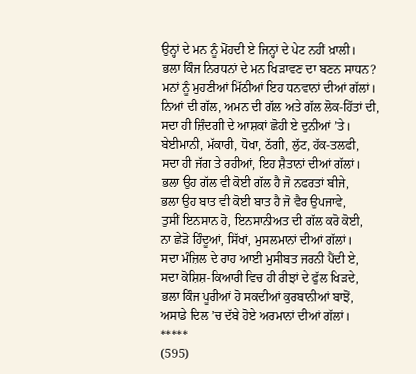ਉਨ੍ਹਾਂ ਦੇ ਮਨ ਨੂੰ ਮੋਂਹਦੀ ਏ ਜਿਨ੍ਹਾਂ ਦੇ ਪੇਟ ਨਹੀਂ ਖ਼ਾਲੀ।
ਭਲਾ ਕਿੰਜ ਨਿਰਧਨਾਂ ਦੇ ਮਨ ਖਿੜਾਵਣ ਦਾ ਬਣਨ ਸਾਧਨ?
ਮਨਾਂ ਨੂੰ ਮੁਹਣੀਆਂ ਮਿੱਠੀਆਂ ਇਹ ਧਨਵਾਨਾਂ ਦੀਆਂ ਗੱਲਾਂ।
ਨਿਆਂ ਦੀ ਗੱਲ, ਅਮਨ ਦੀ ਗੱਲ ਅਤੇ ਗੱਲ ਲੋਕ-ਹਿੱਤਾਂ ਦੀ,
ਸਦਾ ਹੀ ਜ਼ਿੰਦਗੀ ਦੇ ਆਸ਼ਕਾਂ ਛੋਹੀ ਏ ਦੁਨੀਆਂ ’ਤੇ।
ਬੇਈਮਾਨੀ, ਮੱਕਾਰੀ, ਧੋਖਾ, ਠੱਗੀ, ਲੁੱਟ, ਹੱਕ-ਤਲਫੀ,
ਸਦਾ ਹੀ ਜੱਗ ਤੇ ਰਹੀਆਂ, ਇਹ ਸ਼ੈਤਾਨਾਂ ਦੀਆਂ ਗੱਲਾਂ।
ਭਲਾ ਉਹ ਗੱਲ ਵੀ ਕੋਈ ਗੱਲ ਹੈ ਜੋ ਨਫਰਤਾਂ ਬੀਜੇ,
ਭਲਾ ਉਹ ਬਾਤ ਵੀ ਕੋਈ ਬਾਤ ਹੈ ਜੋ ਵੈਰ ਉਪਜਾਵੇ,
ਤੁਸੀਂ ਇਨਸਾਨ ਹੋ, ਇਨਸਾਨੀਅਤ ਦੀ ਗੱਲ ਕਰੋ ਕੋਈ,
ਨਾ ਛੇੜੋ ਹਿੰਦੂਆਂ, ਸਿੱਖਾਂ, ਮੁਸਲਮਾਨਾਂ ਦੀਆਂ ਗੱਲਾਂ।
ਸਦਾ ਮੰਜ਼ਿਲ ਦੇ ਰਾਹ ਆਈ ਮੁਸੀਬਤ ਜਰਨੀ ਪੈਂਦੀ ਏ,
ਸਦਾ ਕੋਸ਼ਿਸ਼-ਕਿਆਰੀ ਵਿਚ ਹੀ ਰੀਝਾਂ ਦੇ ਫੁੱਲ ਖਿੜਦੇ,
ਭਲਾ ਕਿੰਜ ਪੂਰੀਆਂ ਹੋ ਸਕਦੀਆਂ ਕੁਰਬਾਨੀਆਂ ਬਾਝੋਂ,
ਅਸਾਡੇ ਦਿਲ ’ਚ ਦੱਬੇ ਹੋਏ ਅਰਮਾਨਾਂ ਦੀਆਂ ਗੱਲਾਂ।
*****
(595)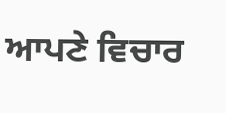ਆਪਣੇ ਵਿਚਾਰ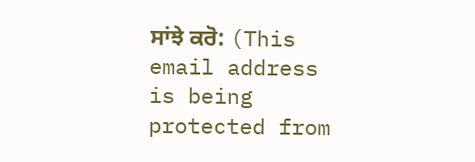ਸਾਂਝੇ ਕਰੋ: (This email address is being protected from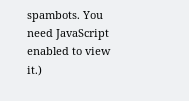spambots. You need JavaScript enabled to view it.)